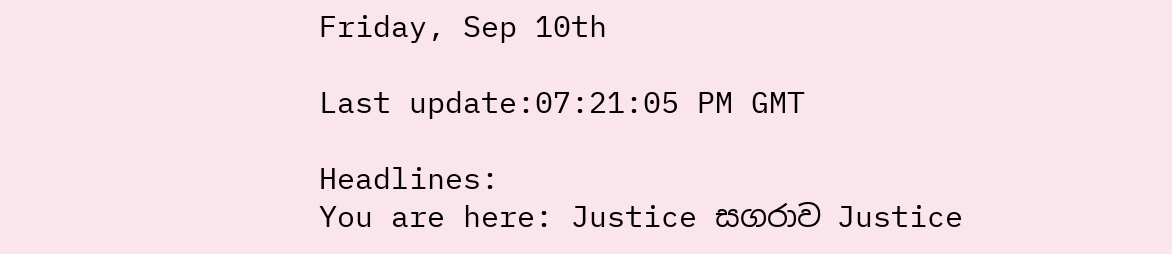Friday, Sep 10th

Last update:07:21:05 PM GMT

Headlines:
You are here: Justice සගරාව Justice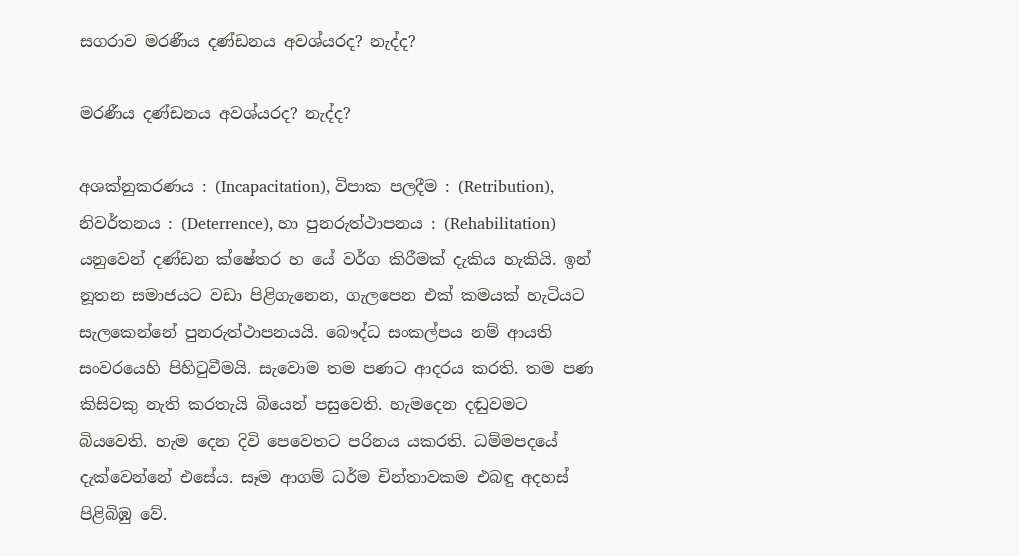සගරාව මරණීය දණ්ඩනය අවශ්යරද? නැද්ද?

මරණීය දණ්ඩනය අවශ්යරද? නැද්ද?

අශක්නුකරණය : (Incapacitation), විපාක පලදීම : (Retribution), නිවර්තනය : (Deterrence), හා පුනරුත්ථාපනය : (Rehabilitation) යනුවෙන් දණ්ඩන ක්ෂේතර හ යේ වර්ග කිරීමක් දැකිය හැකියි. ඉන් නූතන සමාජයට වඩා පිළිගැනෙන, ගැලපෙන එක් කමයක් හැටියට සැලකෙන්නේ පුනරුත්ථාපනයයි. බෞද්ධ සංකල්පය නම් ආයති සංවරයෙහි පිහිටුවීමයි. සැවොම තම පණට ආදරය කරති. තම පණ කිසිවකු නැති කරතැයි බියෙන් පසුවෙති. හැමදෙන දඬුවමට බියවෙති. හැම දෙන දිවි පෙවෙතට පරිනය යකරති. ධම්මපදයේ දැක්වෙන්නේ එසේය. සෑම ආගම් ධර්ම චින්තාවකම එබඳු අදහස් පිළිබිඹු වේ.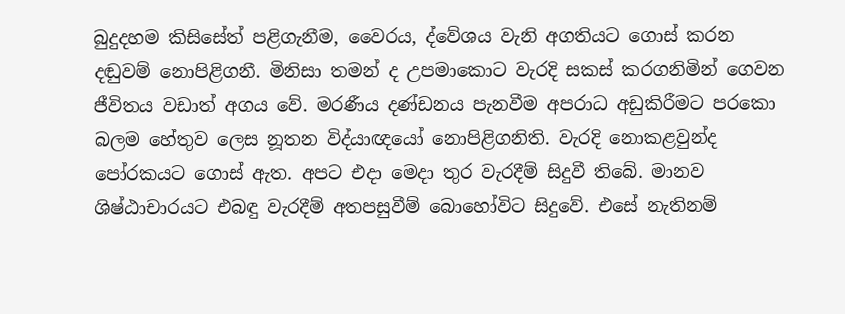බුදුදහම කිසිසේත් පළිගැනීම, වෛරය, ද්වේශය වැනි අගතියට ගොස් කරන දඬුවම් නොපිළිගනී. මිනිසා තමන් ද උපමාකොට වැරදි සකස් කරගනිමින් ගෙවන ජීවිතය වඩාත් අගය වේ. මරණීය දණ්ඩනය පැනවීම අපරාධ අඩුකිරීමට පරකො බලම හේතුව ලෙස නූතන විද්යාඥයෝ නොපිළිගනිති. වැරදි නොකළවුන්ද පෝරකයට ගොස් ඇත. අපට එදා මෙදා තුර වැරදීම් සිදුවී තිබේ. මානව ශිෂ්ඨාචාරයට එබඳු වැරදීම් අතපසුවීම් බොහෝවිට සිදුවේ. එසේ නැතිනම්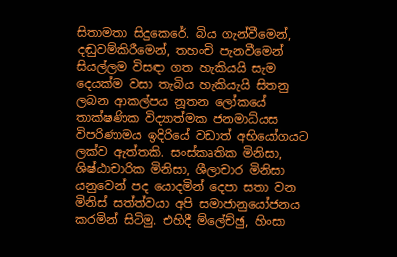සිතාමතා සිදුකෙරේ. බිය ගැන්වීමෙන්, දඬුවම්කිරීමෙන්, තහංචි පැනවීමෙන් සියල්ලම විසඳා ගත හැකියයි සැම දෙයක්ම වසා තැබිය හැකියැයි සිතනු ලබන ආකල්පය නූතන ලෝකයේ තාක්ෂණික විද්‍යාත්මක ජනමාධ්යස විපරිණාමය ඉදිරියේ වඩාත් අභියෝගයට ලක්ව ඇත්තකි. සංස්කෘතික මිනිසා, ශිෂ්ඨාචාරික මිනිසා, ශීලාචාර මිනිසා යනුවෙන් පද යොදමින් දෙපා සතා වන මිනිස් සත්ත්වයා අපි සමාජානුයෝජනය කරමින් සිටිමු. එහිදී ම්ලේච්ඡු, හිංසා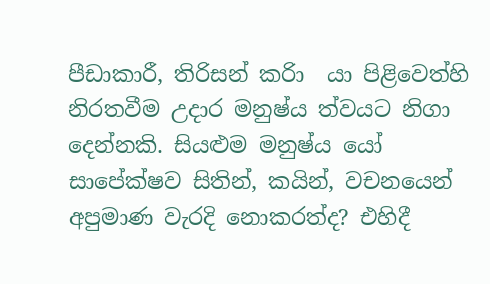පීඩාකාරී, තිරිසන් කරිා  යා පිළිවෙත්හි නිරතවීම උදාර මනුෂ්ය ත්වයට නිගා දෙන්නකි. සියළුම මනුෂ්ය යෝ සාපේක්ෂව සිතින්, කයින්, වචනයෙන් අපුමාණ වැරදි නොකරත්ද? එහිදී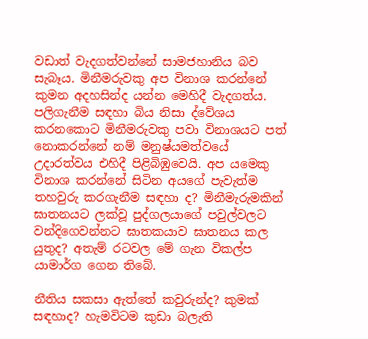වඩාත් වැදගත්වන්නේ සාමජහානිය බව සැබෑය. මිනීමරුවකු අප විනාශ කරන්නේ කුමන අදහසින්ද යන්න මෙහිදී වැදගත්ය. පලිගැනීම සඳහා බිය නිසා ද්වේශය කරනකොට මිනීමරුවකු පවා විනාශයට පත් නොකරන්නේ නම් මනුෂ්යමත්වයේ උදාරත්වය එහිදී පිළිබිඹුවෙයි. අප යමෙකු විනාශ කරන්නේ සිටින අයගේ පැවැත්ම තහවුරු කරගැනීම සඳහා ද? මිනීමැරුමකින් ඝාතනයට ලක්වූ පුද්ගලයාගේ පවුල්වලට වන්දිගෙවන්නට ඝාතකයාව ඝාතනය කල යුතුද? අතැම් රටවල මේ ගැන විකල්ප  යාමාර්ග ගෙන තිබේ.

නීතිය සකසා ඇත්තේ කවුරුන්ද? කුමක් සඳහාද? හැමවිටම කුඩා බලැති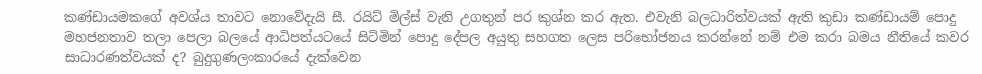කණ්ඩායමකගේ අවශ්ය තාවට නොවේදැයි සී. රයිට් මිල්ස් වැනි උගතුන් පර කුශ්න කර ඇත. එවැනි බලධාරිත්වයක් ඇති කුඩා කණ්ඩායම් පොදු මහජනතාව තලා පෙලා බලයේ ආධිපත්යටයේ සිටිමින් පොදු දේපල අයුතු සහගත ලෙස පරිභෝජනය කරන්නේ නම් එම කරා බමය නීතියේ කවර සාධාරණත්වයක් ද? බුදුගුණලංකාරයේ දැක්වෙන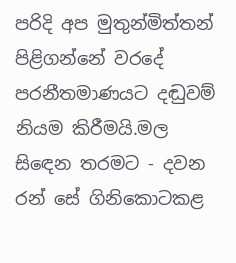පරිදි අප මුතුන්මිත්තන් පිළිගන්නේ වරදේ පරනීතමාණයට දඬුවම් නියම කිරීමයි.මල සිඳෙන තරමට - දවන රන් සේ ගිනිකොටකළ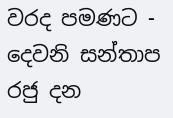වරද පමණට - දෙවනි සන්තාප රජු දන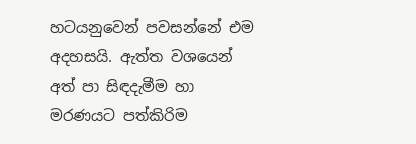හටයනුවෙන් පවසන්නේ එම අදහසයි. ඇත්ත වශයෙන් අත් පා සිඳදැමීම හා මරණයට පත්කිරිම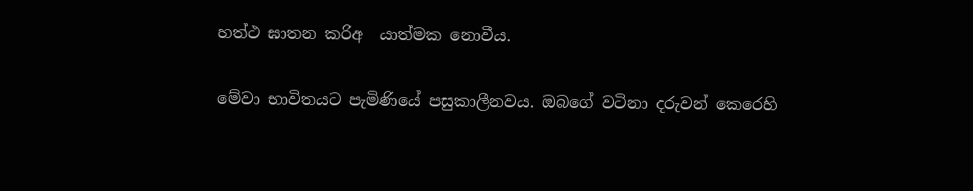හත්ථ ඝාතන කරිඅ  යාත්මක නොවීය.

මේවා භාවිතයට පැමිණියේ පසුකාලීනවය. ඔබගේ වටිනා දරුවන් කෙරෙහි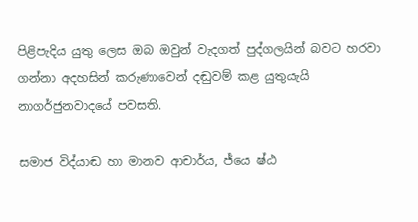පිළිපැදිය යුතු ලෙස ඔබ ඔවුන් වැදගත් පුද්ගලයින් බවට හරවා ගන්නා අදහසින් කරුණාවෙන් දඬුවම් කළ යුතුයැයි නාගර්ජුනවාදයේ පවසති.

සමාජ විද්යාඬ හා මානව ආචාර්ය, ජ්යෙ ෂ්ඨ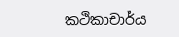කථිකාචාර්ය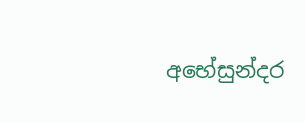අභේසුන්දර